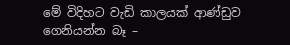මේ විදිහට වැඩි කාලයක් ආණ්ඩුව ගෙනියන්න බෑ –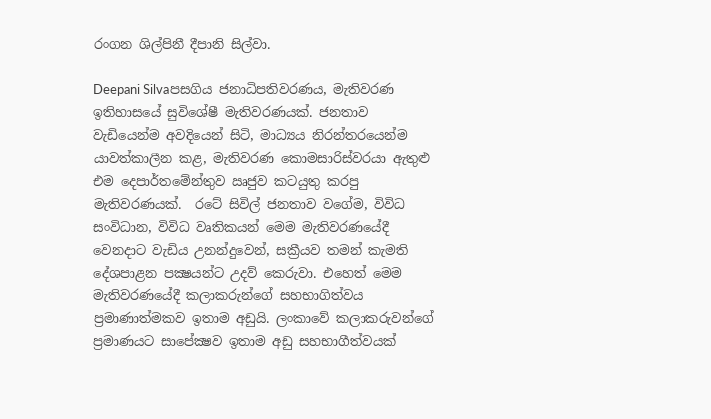රංගන ශිල්පිනී දීපානි සිල්වා.

Deepani Silvaපසගිය ජනාධිපතිවරණය, මැතිවරණ ඉතිහාසයේ සුවිශේෂී මැතිවරණයක්. ජනතාව වැඩියෙන්ම අවදියෙන් සිටි, මාධ්‍යය නිරන්තරයෙන්ම යාවත්කාලීන කළ, මැතිවරණ කොමසාරිස්වරයා ඇතුළු එම දෙපාර්තමේන්තුව ඍජුව කටයුතු කරපු මැතිවරණයක්.  රටේ සිවිල් ජනතාව වගේම, විවිධ සංවිධාන, විවිධ වෘතිකයන් මෙම මැතිවරණයේදී වෙනදාට වැඩිය උනන්දුවෙන්, සක්‍රීයව තමන් කැමති දේශපාළන පක්‍ෂයන්ට උදව් කෙරුවා. එහෙත් මෙම මැතිවරණයේදී කලාකරුන්ගේ සහභාගිත්වය ප්‍රමාණාත්මකව ඉතාම අඩුයි. ලංකාවේ කලාකරුවන්ගේ ප්‍රමාණයට සාපේක්‍ෂව ඉතාම අඩු සහභාගීත්වයක්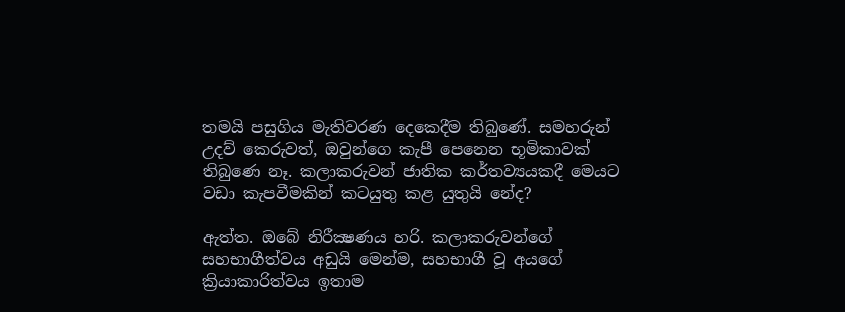තමයි පසුගිය මැතිවරණ දෙකෙදීම තිබුණේ. සමහරුන් උදව් කෙරුවත්, ඔවුන්ගෙ කැපී පෙනෙන භූමිකාවක් තිබුණෙ නෑ. කලාකරුවන් ජාතික කර්තව්‍යයකදී මෙයට වඩා කැපවීමකින් කටයුතු කළ යුතුයි නේද?

ඇත්ත. ඔබේ නිරීක්‍ෂණය හරි. කලාකරුවන්ගේ සහභාගීත්වය අඩුයි මෙන්ම, සහභාගී වූ අයගේ ක්‍රියාකාරිත්වය ඉතාම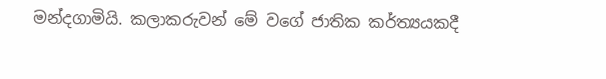මන්දගාමියි. කලාකරුවන් මේ වගේ ජාතික කර්ත්‍යයකදී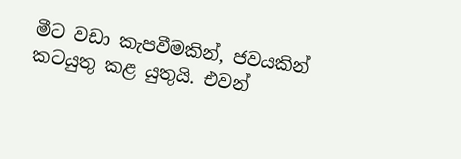මීට වඩා කැපවීමකින්, ජවයකින් කටයුතු කළ යුතුයි. එවන්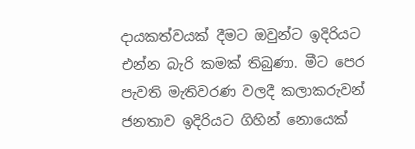දායකත්වයක් දීමට ඔවුන්ට ඉදිරියට එන්න බැරි කමක් තිබුණා. මීට පෙර පැවති මැතිවරණ වලදී කලාකරුවන් ජනතාව ඉදිරියට ගිහින් නොයෙක්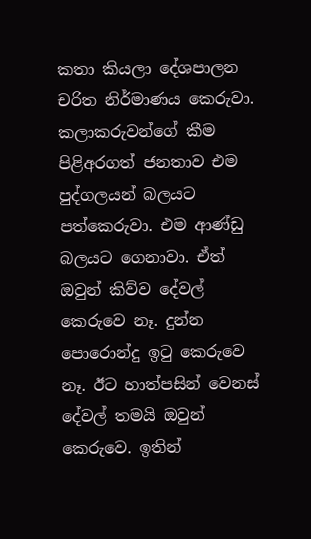කතා කියලා දේශපාලන චරිත නිර්මාණය කෙරුවා. කලාකරුවන්ගේ කීම පිළිඅරගත් ජනතාව එම පුද්ගලයන් බලයට පත්කෙරුවා. එම ආණ්ඩු බලයට ගෙනාවා. ඒත් ඔවුන් කිව්ව දේවල් කෙරුවෙ නෑ. දුන්න පොරොන්දු ඉටු කෙරුවෙ නෑ. ඊට හාත්පසින් වෙනස් දේවල් තමයි ඔවුන් කෙරුවෙ. ඉතින්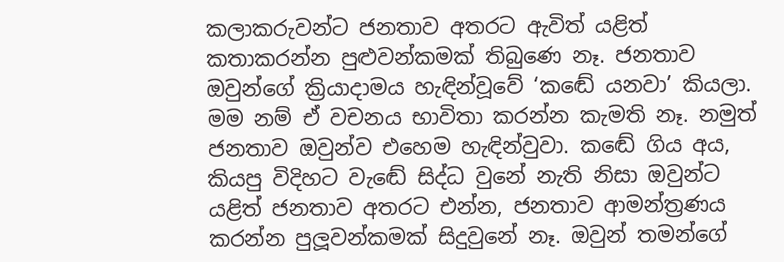කලාකරුවන්ට ජනතාව අතරට ඇවිත් යළිත් කතාකරන්න පුළුවන්කමක් තිබුණෙ නෑ. ජනතාව ඔවුන්ගේ ක්‍රියාදාමය හැඳින්වූවේ ‘කඬේ යනවා’ කියලා. මම නම් ඒ වචනය භාවිතා කරන්න කැමති නෑ. නමුත් ජනතාව ඔවුන්ව එහෙම හැඳින්වුවා. කඬේ ගිය අය, කියපු විදිහට වැඬේ සිද්ධ වුනේ නැති නිසා ඔවුන්ට යළිත් ජනතාව අතරට එන්න, ජනතාව ආමන්ත්‍රණය කරන්න පුලූවන්කමක් සිදුවුනේ නෑ. ඔවුන් තමන්ගේ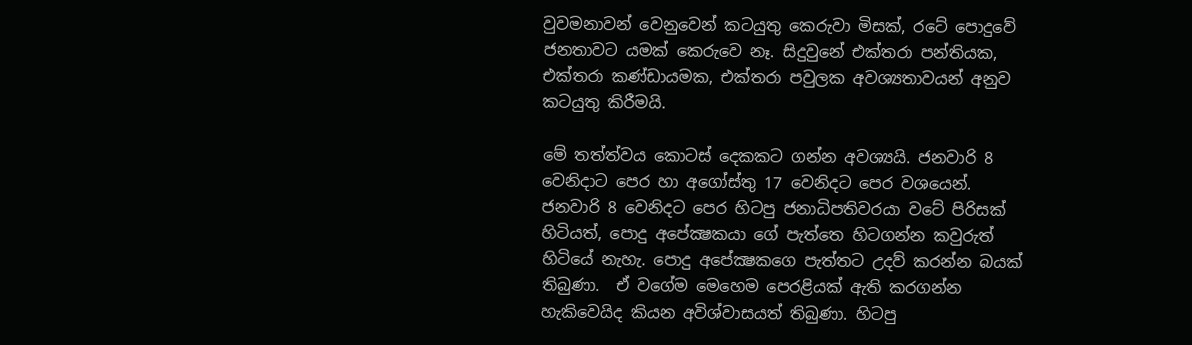වුවමනාවන් වෙනුවෙන් කටයුතු කෙරුවා මිසක්, රටේ පොදුවේ ජනතාවට යමක් කෙරුවෙ නෑ. සිදුවුනේ එක්තරා පන්තියක, එක්තරා කණ්ඩායමක, එක්තරා පවුලක අවශ්‍යතාවයන් අනුව කටයුතු කිරීමයි.

මේ තත්ත්වය කොටස් දෙකකට ගන්න අවශ්‍යයි. ජනවාරි 8 වෙනිදාට පෙර හා අගෝස්තු 17 වෙනිදට පෙර වශයෙන්. ජනවාරි 8 වෙනිදට පෙර හිටපු ජනාධිපතිවරයා වටේ පිරිසක් හිටියත්, පොදු අපේක්‍ෂකයා ගේ පැත්තෙ හිටගන්න කවුරුත් හිටියේ නැහැ. පොදු අපේක්‍ෂකගෙ පැත්තට උදව් කරන්න බයක් තිබුණා.  ඒ වගේම මෙහෙම පෙරළියක් ඇති කරගන්න හැකිවෙයිද කියන අවිශ්වාසයත් තිබුණා. හිටපු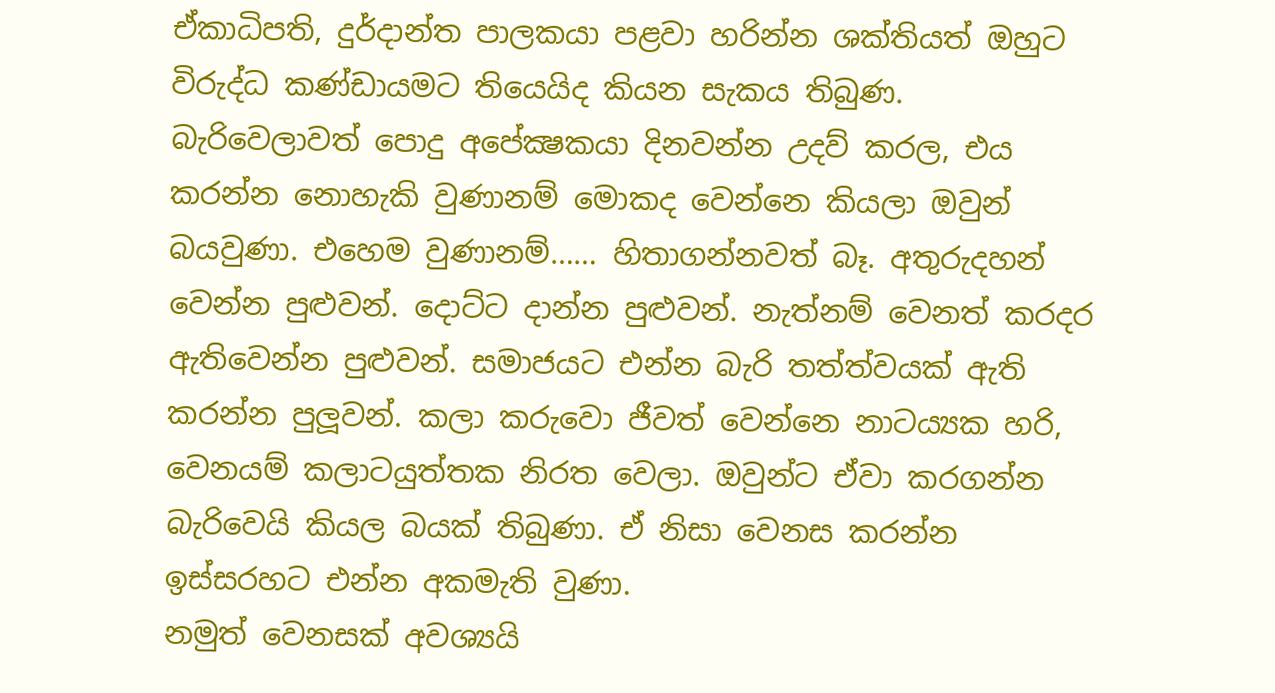ඒකාධිපති, දුර්දාන්ත පාලකයා පළවා හරින්න ශක්තියත් ඔහුට විරුද්ධ කණ්ඩායමට තියෙයිද කියන සැකය තිබුණ.  බැරිවෙලාවත් පොදු අපේක්‍ෂකයා දිනවන්න උදව් කරල, එය කරන්න නොහැකි වුණානම් මොකද වෙන්නෙ කියලා ඔවුන් බයවුණා. එහෙම වුණානම්…… හිතාගන්නවත් බෑ. අතුරුදහන් වෙන්න පුළුවන්. දොට්ට දාන්න පුළුවන්. නැත්නම් වෙනත් කරදර ඇතිවෙන්න පුළුවන්. සමාජයට එන්න බැරි තත්ත්වයක් ඇති කරන්න පුලූවන්. කලා කරුවො ජීවත් වෙන්නෙ නාටය්‍යක හරි, වෙනයම් කලාටයුත්තක නිරත වෙලා. ඔවුන්ට ඒවා කරගන්න බැරිවෙයි කියල බයක් තිබුණා. ඒ නිසා වෙනස කරන්න ඉස්සරහට එන්න අකමැති වුණා.
නමුත් වෙනසක් අවශ්‍යයි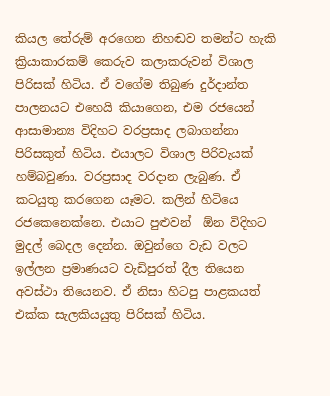කියල තේරුම් අරගෙන නිහඬව තමන්ට හැකි ක්‍රියාකාරකම් කෙරුව කලාකරුවන් විශාල පිරිසක් හිටිය. ඒ වගේම තිබුණ දුර්දාන්ත පාලනයට එහෙයි කියාගෙන, එම රජයෙන් ආසාමාන්‍ය විදිහට වරප්‍රසාද ලබාගන්නා පිරිසකුත් හිටිය. එයාලට විශාල පිරිවැයක් හම්බවුණා. වරප්‍රසාද වරදාන ලැබුණ. ඒ කටයුතු කරගෙන යෑමට. කලින් හිටියෙ රජකෙනෙක්නෙ. එයාට පුළුවන්  ඕන විදිහට මුදල් බෙදල දෙන්න. ඔවුන්ගෙ වැඩ වලට ඉල්ලන ප්‍රමාණයට වැඩිපුරත් දීල තියෙන අවස්ථා තියෙනව. ඒ නිසා හිටපු පාළකයත් එක්ක සැලකියයුතු පිරිසක් හිටිය.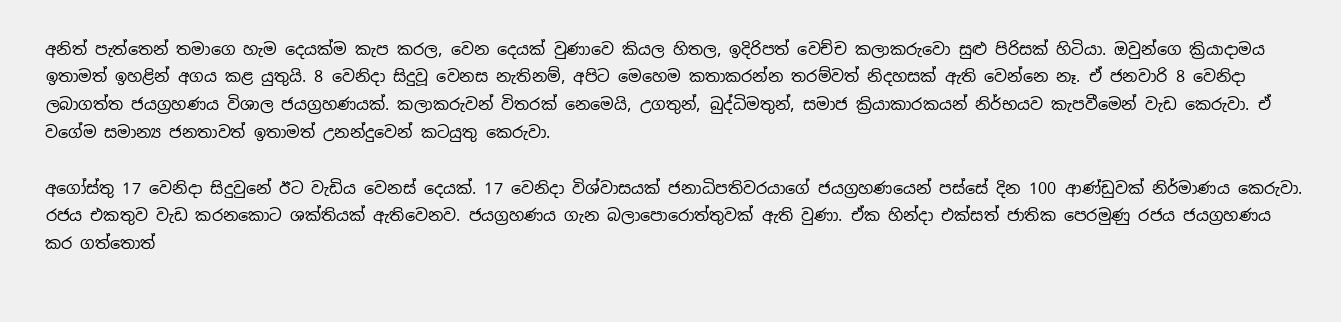අනිත් පැත්තෙන් තමාගෙ හැම දෙයක්ම කැප කරල, වෙන දෙයක් වුණාවෙ කියල හිතල, ඉදිරිපත් වෙච්ච කලාකරුවො සුළු පිරිසක් හිටියා. ඔවුන්ගෙ ක්‍රියාදාමය ඉතාමත් ඉහළින් අගය කළ යුතුයි. 8 වෙනිදා සිදුවූ වෙනස නැතිනම්, අපිට මෙහෙම කතාකරන්න තරම්වත් නිදහසක් ඇති වෙන්නෙ නෑ. ඒ ජනවාරි 8 වෙනිදා ලබාගත්ත ජයග්‍රහණය විශාල ජයග්‍රහණයක්. කලාකරුවන් විතරක් නෙමෙයි, උගතුන්, බුද්ධිමතුන්, සමාජ ක්‍රියාකාරකයන් නිර්භයව කැපවීමෙන් වැඩ කෙරුවා. ඒ වගේම සමාන්‍ය ජනතාවත් ඉතාමත් උනන්දුවෙන් කටයුතු කෙරුවා.

අගෝස්තු 17 වෙනිදා සිදුවුනේ ඊට වැඩිය වෙනස් දෙයක්. 17 වෙනිදා විශ්වාසයක් ජනාධිපතිවරයාගේ ජයග්‍රහණයෙන් පස්සේ දින 100 ආණ්ඩුවක් නිර්මාණය කෙරුවා. රජය එකතුව වැඩ කරනකොට ශක්තියක් ඇතිවෙනව. ජයග්‍රහණය ගැන බලාපොරොත්තුවක් ඇති වුණා. ඒක හින්දා එක්සත් ජාතික පෙරමුණු රජය ජයග්‍රහණය කර ගත්තොත්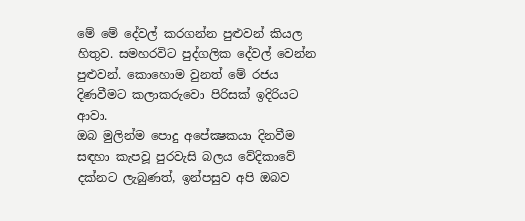මේ මේ දේවල් කරගන්න පුළුවන් කියල හිතුව. සමහරවිට පුද්ගලික දේවල් වෙන්න පුළුවන්. කොහොම වුනත් මේ රජය දිණවීමට කලාකරුවො පිරිසක් ඉදිරියට ආවා.
ඔබ මුලින්ම පොදු අපේක්‍ෂකයා දිනවීම සඳහා කැපවූ පුරවැසි බලය වේදිකාවේ දක්නට ලැබුණත්, ඉන්පසුව අපි ඔබව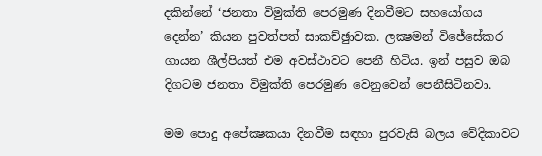දකින්නේ ‘ජනතා විමුක්ති පෙරමුණ දිනවීමට සහයෝගය දෙන්න’ කියන පුවත්පත් සාකච්ඡුාවක. ලක්‍ෂමන් විජේසේකර ගායන ශීල්පියත් එම අවස්ථාවට පෙනී හිටිය. ඉන් පසුව ඔබ දිගටම ජනතා විමුක්ති පෙරමුණ වෙනුවෙන් පෙනීසිටිනවා.

මම පොදු අපේක්‍ෂකයා දිනවීම සඳහා පුරවැසි බලය වේදිකාවට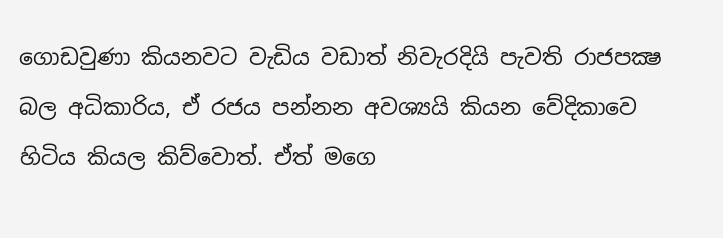ගොඩවුණා කියනවට වැඩිය වඩාත් නිවැරදියි පැවති රාජපක්‍ෂ බල අධිකාරිය, ඒ රජය පන්නන අවශ්‍යයි කියන වේදිකාවෙ හිටිය කියල කිව්වොත්. ඒත් මගෙ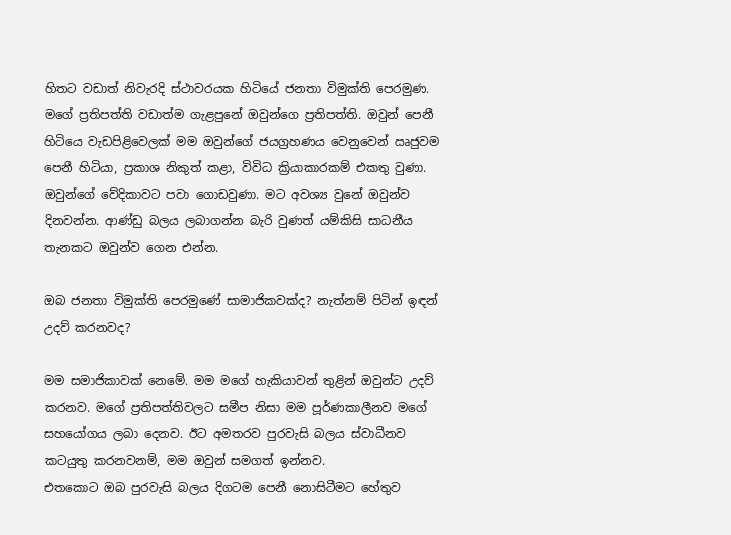හිතට වඩාත් නිවැරදි ස්ථාවරයක හිටියේ ජනතා විමුක්ති පෙරමුණ. මගේ ප්‍රතිපත්ති වඩාත්ම ගැළපුනේ ඔවුන්ගෙ ප්‍රතිපත්ති. ඔවුන් පෙනී හිටියෙ වැඩපිළිවෙලක් මම ඔවුන්ගේ ජයග්‍රහණය වෙනුවෙන් ඍජුවම පෙනී හිටියා, ප්‍රකාශ නිකුත් කළා, විවිධ ක්‍රියාකාරකම් එකතු වුණා. ඔවුන්ගේ වේදිකාවට පවා ගොඩවුණා. මට අවශ්‍ය වුනේ ඔවුන්ව දිනවන්න. ආණ්ඩු බලය ලබාගන්න බැරි වුණත් යම්කිසි සාධනීය තැනකට ඔවුන්ව ගෙන එන්න.

ඔබ ජනතා විමුක්ති පෙරමුණේ සාමාජිකවක්ද? නැත්නම් පිටින් ඉඳන් උදව් කරනවද?

මම සමාජිකාවක් නෙමේ. මම මගේ හැකියාවන් තුළින් ඔවුන්ට උදව් කරනව. මගේ ප්‍රතිපත්තිවලට සමීප නිසා මම පූර්ණකාලීනව මගේ සහයෝගය ලබා දෙනව. ඊට අමතරව පුරවැසි බලය ස්වාධීනව කටයුතු කරනවනම්, මම ඔවුන් සමගත් ඉන්නව.
එතකොට ඔබ පුරවැසි බලය දිගටම පෙනී නොසිටීමට හේතුව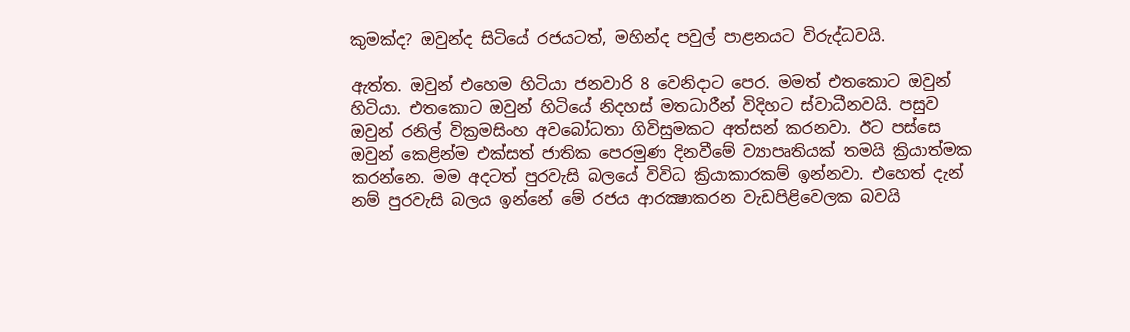කුමක්ද? ඔවුන්ද සිටියේ රජයටත්, මහින්ද පවුල් පාළනයට විරුද්ධවයි.

ඇත්ත. ඔවුන් එහෙම හිටියා ජනවාරි 8 වෙනිදාට පෙර. මමත් එතකොට ඔවුන් හිටියා. එතකොට ඔවුන් හිටියේ නිදහස් මතධාරීන් විදිහට ස්වාධීනවයි. පසුව ඔවුන් රනිල් වික්‍රමසිංහ අවබෝධතා ගිවිසුමකට අත්සන් කරනවා. ඊට පස්සෙ ඔවුන් කෙළින්ම එක්සත් ජාතික පෙරමුණ දිනවීමේ ව්‍යාපෘතියක් තමයි ක්‍රියාත්මක කරන්නෙ. මම අදටත් පුරවැසි බලයේ විවිධ ක්‍රියාකාරකම් ඉන්නවා. එහෙත් දැන් නම් පුරවැසි බලය ඉන්නේ මේ රජය ආරක්‍ෂාකරන වැඩපිළිවෙලක බවයි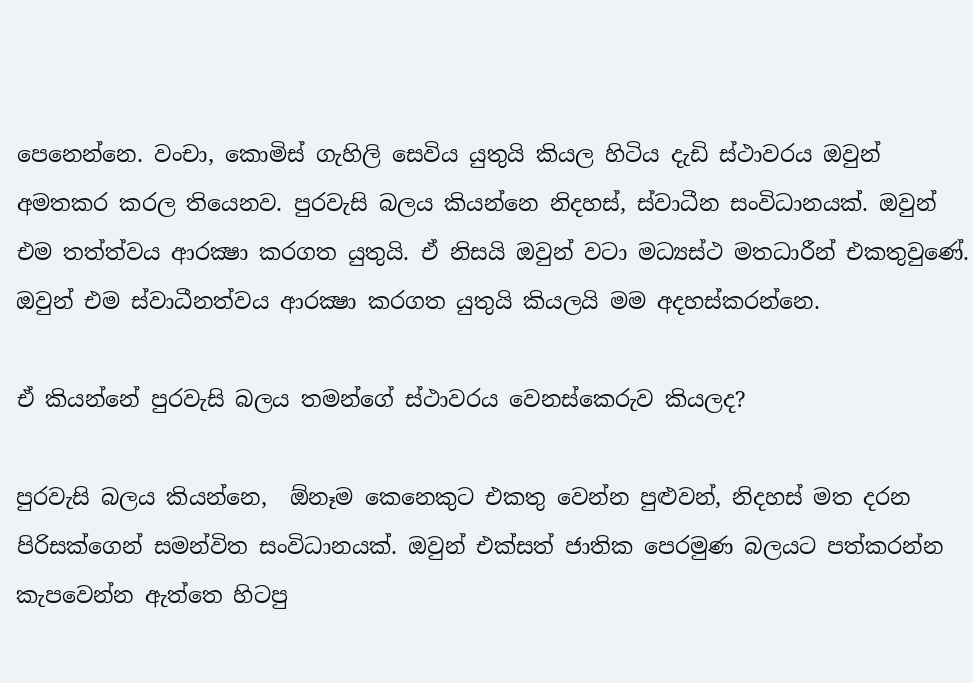පෙනෙන්නෙ. වංචා, කොමිස් ගැහිලි සෙවිය යුතුයි කියල හිටිය දැඩි ස්ථාවරය ඔවුන් අමතකර කරල තියෙනව. පුරවැසි බලය කියන්නෙ නිදහස්, ස්වාධීන සංවිධානයක්. ඔවුන් එම තත්ත්වය ආරක්‍ෂා කරගත යුතුයි. ඒ නිසයි ඔවුන් වටා මධ්‍යස්ථ මතධාරීන් එකතුවුණේ. ඔවුන් එම ස්වාධීනත්වය ආරක්‍ෂා කරගත යුතුයි කියලයි මම අදහස්කරන්නෙ.

ඒ කියන්නේ පුරවැසි බලය තමන්ගේ ස්ථාවරය වෙනස්කෙරුව කියලද?

පුරවැසි බලය කියන්නෙ,  ඕනෑම කෙනෙකුට එකතු වෙන්න පුළුවන්, නිදහස් මත දරන පිරිසක්ගෙන් සමන්විත සංවිධානයක්. ඔවුන් එක්සත් ජාතික පෙරමුණ බලයට පත්කරන්න කැපවෙන්න ඇත්තෙ හිටපු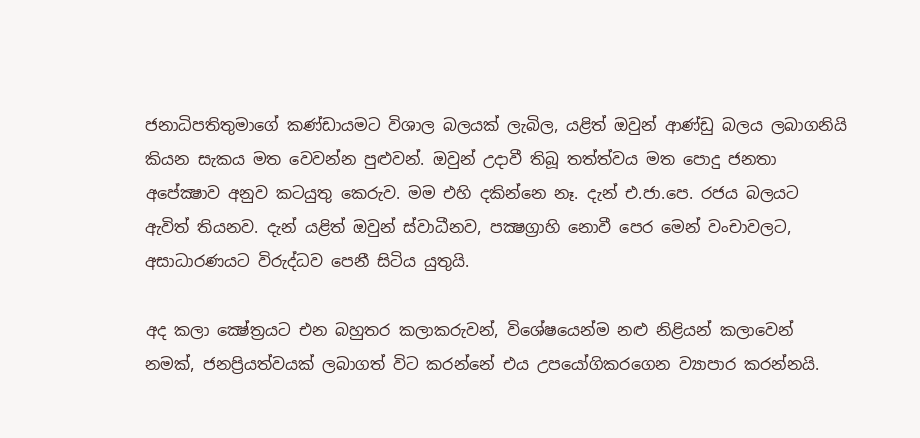ජනාධිපතිතුමාගේ කණ්ඩායමට විශාල බලයක් ලැබිල, යළිත් ඔවුන් ආණ්ඩු බලය ලබාගනියි කියන සැකය මත වෙවන්න පුළුවන්. ඔවුන් උදාවී තිබූ තත්ත්වය මත පොදු ජනතා අපේක්‍ෂාව අනුව කටයුතු කෙරුව. මම එහි දකින්නෙ නෑ. දැන් එ.ජා.පෙ. රජය බලයට ඇවිත් තියනව. දැන් යළිත් ඔවුන් ස්වාධීනව, පක්‍ෂග්‍රාහි නොවී පෙර මෙන් වංචාවලට, අසාධාරණයට විරුද්ධව පෙනී සිටිය යුතුයි.

අද කලා ක්‍ෂේත්‍රයට එන බහුතර කලාකරුවන්, විශේෂයෙන්ම නළු නිළියන් කලාවෙන් නමක්, ජනප්‍රියත්වයක් ලබාගත් විට කරන්නේ එය උපයෝගිකරගෙන ව්‍යාපාර කරන්නයි.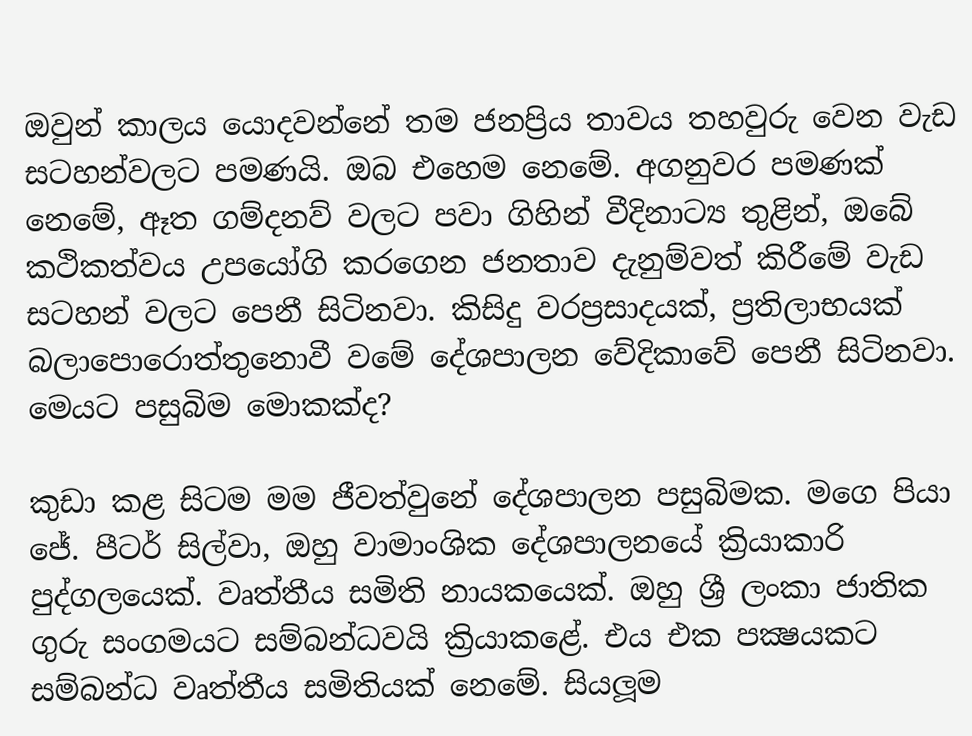ඔවුන් කාලය යොදවන්නේ තම ජනප්‍රිය තාවය තහවුරු වෙන වැඩ සටහන්වලට පමණයි. ඔබ එහෙම නෙමේ. අගනුවර පමණක් නෙමේ, ඈත ගම්දනව් වලට පවා ගිහින් වීදිනාට්‍ය තුළින්, ඔබේ කථිකත්වය උපයෝගි කරගෙන ජනතාව දැනුම්වත් කිරීමේ වැඩ සටහන් වලට පෙනී සිටිනවා. කිසිදු වරප්‍රසාදයක්, ප්‍රතිලාභයක් බලාපොරොත්තුනොවී වමේ දේශපාලන වේදිකාවේ පෙනී සිටිනවා. මෙයට පසුබිම මොකක්ද?

කුඩා කළ සිටම මම ජීවත්වුනේ දේශපාලන පසුබිමක. මගෙ පියා ජේ. පීටර් සිල්වා, ඔහු වාමාංශික දේශපාලනයේ ක්‍රියාකාරි පුද්ගලයෙක්. වෘත්තීය සමිති නායකයෙක්. ඔහු ශ්‍රී ලංකා ජාතික ගුරු සංගමයට සම්බන්ධවයි ක්‍රියාකළේ. එය එක පක්‍ෂයකට සම්බන්ධ වෘත්තීය සමිතියක් නෙමේ. සියලූම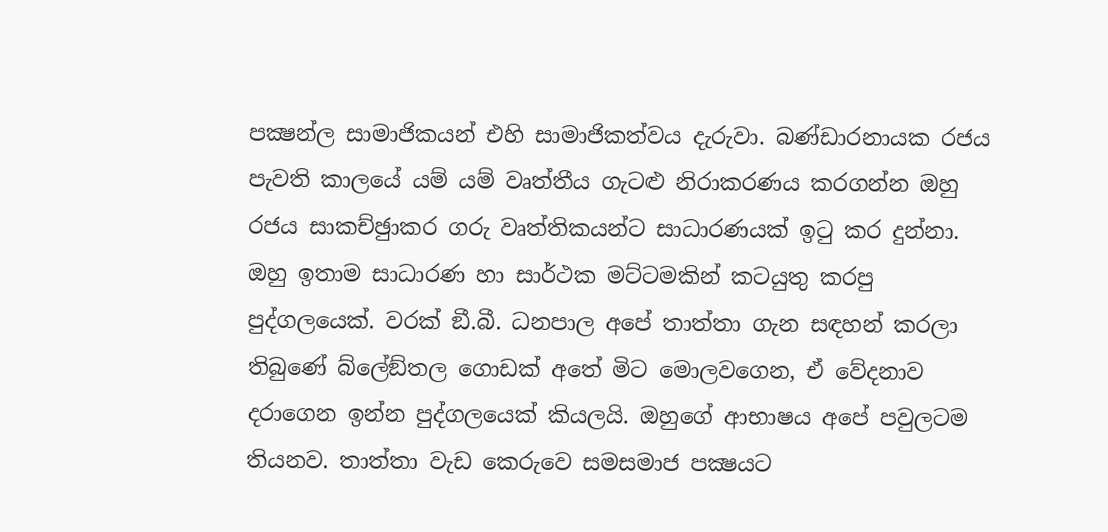පක්‍ෂන්‍ල සාමාජිකයන් එහි සාමාජිකත්වය දැරුවා. බණ්ඩාරනායක රජය පැවති කාලයේ යම් යම් වෘත්තීය ගැටළු නිරාකරණය කරගන්න ඔහු රජය සාකච්ඡුාකර ගරු වෘත්තිකයන්ට සාධාරණයක් ඉටු කර දුන්නා. ඔහු ඉතාම සාධාරණ හා සාර්ථක මට්ටමකින් කටයුතු කරපු පුද්ගලයෙක්. වරක් ඞී.බී. ධනපාල අපේ තාත්තා ගැන සඳහන් කරලා තිබුණේ බ්ලේඞ්තල ගොඩක් අතේ මිට මොලවගෙන, ඒ වේදනාව දරාගෙන ඉන්න පුද්ගලයෙක් කියලයි. ඔහුගේ ආභාෂය අපේ පවුලටම තියනව. තාත්තා වැඩ කෙරුවෙ සමසමාජ පක්‍ෂයට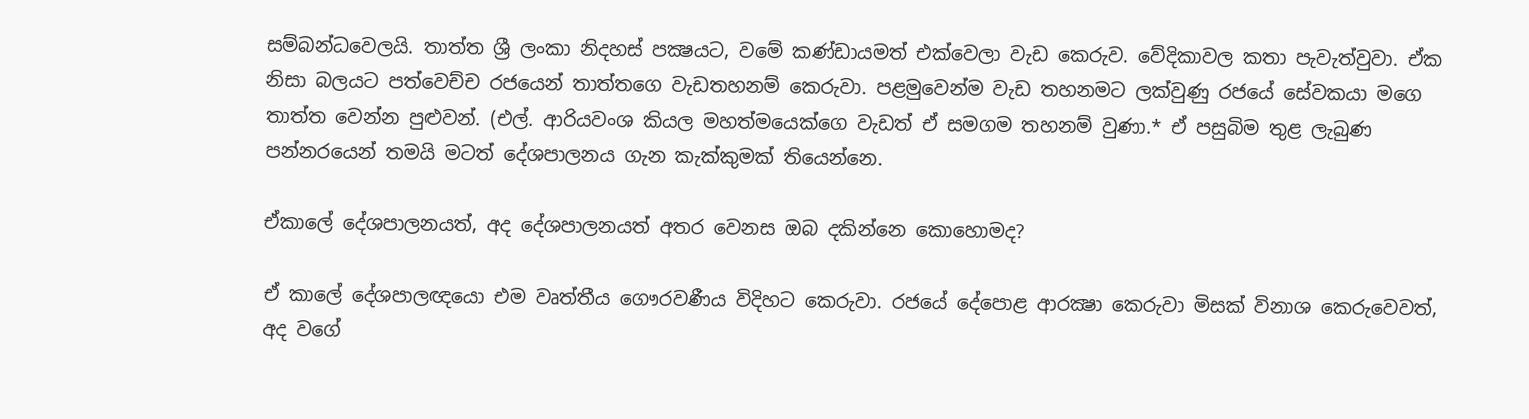සම්බන්ධවෙලයි. තාත්ත ශ්‍රී ලංකා නිදහස් පක්‍ෂයට, වමේ කණ්ඩායමත් එක්වෙලා වැඩ කෙරුව. වේදිකාවල කතා පැවැත්වුවා. ඒක නිසා බලයට පත්වෙච්ච රජයෙන් තාත්තගෙ වැඩතහනම් කෙරුවා. පළමුවෙන්ම වැඩ තහනමට ලක්වුණු රජයේ සේවකයා මගෙ තාත්ත වෙන්න පුළුවන්. (එල්. ආරියවංශ කියල මහත්මයෙක්ගෙ වැඩත් ඒ සමගම තහනම් වුණා.* ඒ පසුබිම තුළ ලැබුණ පන්නරයෙන් තමයි මටත් දේශපාලනය ගැන කැක්කුමක් තියෙන්නෙ.

ඒකාලේ දේශපාලනයත්, අද දේශපාලනයත් අතර වෙනස ඔබ දකින්නෙ කොහොමද?

ඒ කාලේ දේශපාලඥයො එම වෘත්තීය ගෞරවණීය විදිහට කෙරුවා. රජයේ දේපොළ ආරක්‍ෂා කෙරුවා මිසක් විනාශ කෙරුවෙවත්, අද වගේ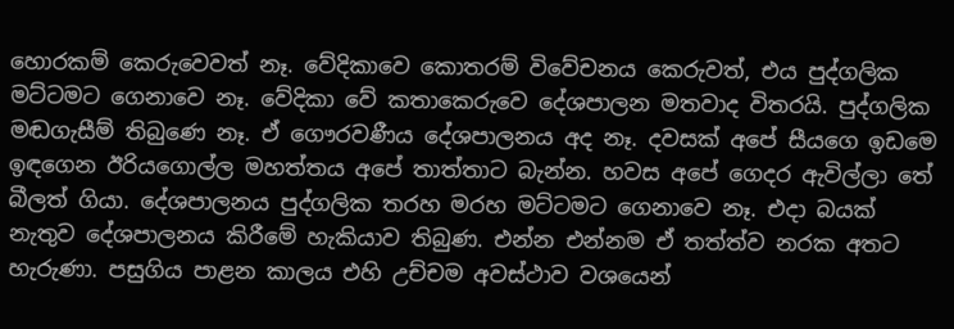හොරකම් කෙරුවෙවත් නෑ. වේදිකාවෙ කොතරම් විවේචනය කෙරුවත්, එය පුද්ගලික මට්ටමට ගෙනාවෙ නෑ. වේදිකා වේ කතාකෙරුවෙ දේශපාලන මතවාද විතරයි. පුද්ගලික මඬගැසීම් තිබුණෙ නෑ. ඒ ගෞරවණීය දේශපාලනය අද නෑ. දවසක් අපේ සීයගෙ ඉඩමෙ ඉඳගෙන ඊරියගොල්ල මහත්තය අපේ තාත්තාට බැන්න. හවස අපේ ගෙදර ඇවිල්ලා තේ බීලත් ගියා. දේශපාලනය පුද්ගලික තරහ මරහ මට්ටමට ගෙනාවෙ නෑ. එදා බයක් නැතුව දේශපාලනය කිරීමේ හැකියාව තිබුණ. එන්න එන්නම ඒ තත්ත්ව නරක අතට හැරුණා. පසුගිය පාළන කාලය එහි උච්චම අවස්ථාව වශයෙන්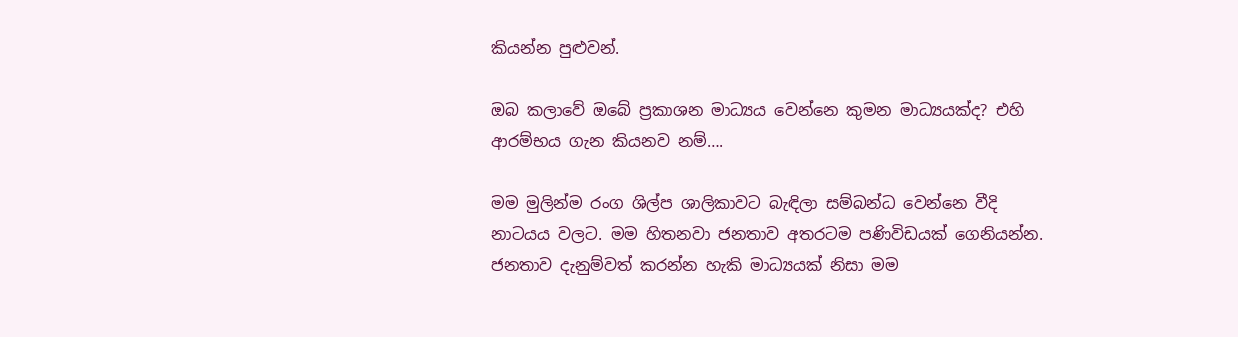කියන්න පුළුවන්.

ඔබ කලාවේ ඔබේ ප්‍රකාශන මාධ්‍යය වෙන්නෙ කුමන මාධ්‍යයක්ද? එහි ආරම්භය ගැන කියනව නම්….

මම මුලින්ම රංග ශිල්ප ශාලිකාවට බැඳිලා සම්බන්ධ වෙන්නෙ වීදි නාටයය වලට. මම හිතනවා ජනතාව අතරටම පණිවිඩයක් ගෙනියන්න. ජනතාව දැනුම්වත් කරන්න හැකි මාධ්‍යයක් නිසා මම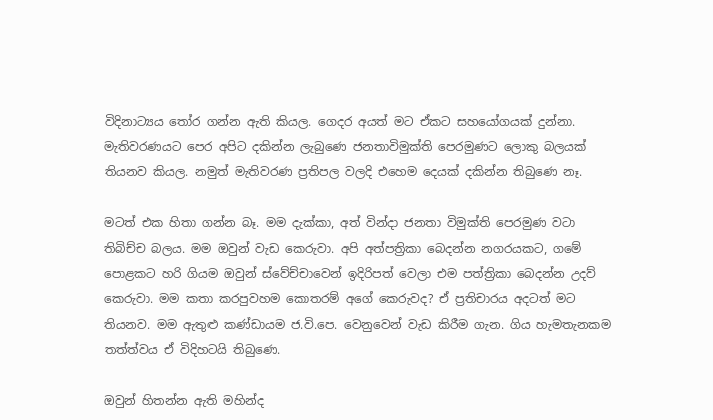විදිනාට්‍යය තෝර ගන්න ඇති කියල. ගෙදර අයත් මට ඒකට සහයෝගයක් දුන්නා.
මැතිවරණයට පෙර අපිට දකින්න ලැබුණෙ ජනතාවිමුක්ති පෙරමුණට ලොකු බලයක් තියනව කියල. නමුත් මැතිවරණ ප්‍රතිපල වලදි එහෙම දෙයක් දකින්න තිබුණෙ නෑ.

මටත් එක හිතා ගන්න බෑ. මම දැක්කා, අත් වින්දා ජනතා විමුක්ති පෙරමුණ වටා තිබිච්ච බලය. මම ඔවුන් වැඩ කෙරුවා. අපි අත්පත්‍රිකා බෙදන්න නගරයකට, ගමේ පොළකට හරි ගියම ඔවුන් ස්වේච්චාවෙන් ඉදිරිපත් වෙලා එම පත්ත්‍රිකා බෙදන්න උදව් කෙරුවා. මම කතා කරපුවහම කොතරම් අගේ කෙරුවද? ඒ ප්‍රතිචාරය අදටත් මට තියනව. මම ඇතුළු කණ්ඩායම ජ.වි.පෙ. වෙනුවෙන් වැඩ කිරීම ගැන. ගිය හැමතැනකම තත්ත්වය ඒ විදිහටයි තිබුණෙ.

ඔවුන් හිතන්න ඇති මහින්ද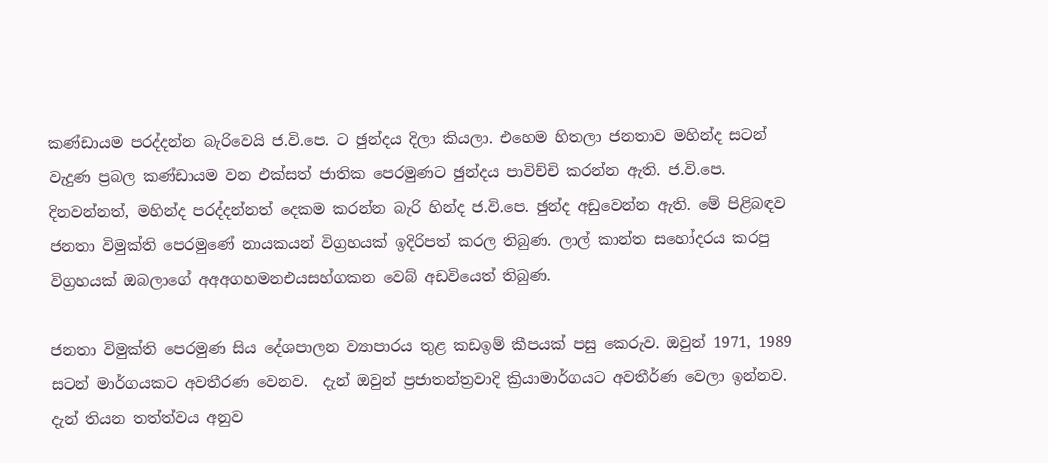කණ්ඩායම පරද්දන්න බැරිවෙයි ජ.වි.පෙ. ට ඡුන්දය දිලා කියලා. එහෙම හිතලා ජනතාව මහින්ද සටන් වැදුණ ප්‍රබල කණ්ඩායම වන එක්සත් ජාතික පෙරමුණට ඡුන්දය පාවිච්චි කරන්න ඇති. ජ.වි.පෙ. දිනවන්නත්, මහින්ද පරද්දන්නත් දෙකම කරන්න බැරි හින්ද ජ.වි.පෙ. ඡුන්ද අඩුවෙන්න ඇති. මේ පිළිබඳව ජනතා විමුක්ති පෙරමුණේ නායකයන් විග්‍රහයක් ඉදිරිපත් කරල තිබුණ. ලාල් කාන්ත සහෝදරය කරපු විග්‍රහයක් ඔබලාගේ අඅඅගහමනඑයසහ්ගකන වෙබ් අඩවියෙත් තිබුණ.

ජනතා විමුක්ති පෙරමුණ සිය දේශපාලන ව්‍යාපාරය තුළ කඩඉම් කීපයක් පසු කෙරුව. ඔවුන් 1971, 1989 සටන් මාර්ගයකට අවතීරණ වෙනව.  දැන් ඔවුන් ප්‍රජාතන්ත්‍රවාදි ක්‍රියාමාර්ගයට අවතීර්ණ වෙලා ඉන්නව. දැන් තියන තත්ත්වය අනුව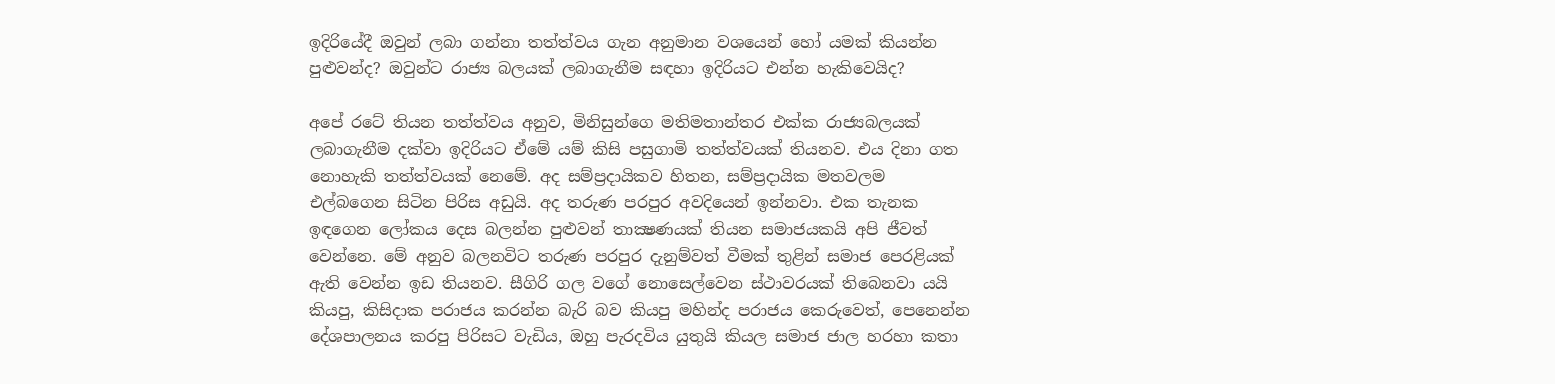ඉදිරියේදී ඔවුන් ලබා ගන්නා තත්ත්වය ගැන අනුමාන වශයෙන් හෝ යමක් කියන්න පුළුවන්ද? ඔවුන්ට රාජ්‍ය බලයක් ලබාගැනීම සඳහා ඉදිරියට එන්න හැකිවෙයිද?

අපේ රටේ තියන තත්ත්වය අනුව, මිනිසුන්ගෙ මතිමතාන්තර එක්ක රාජ්‍යබලයක් ලබාගැනීම දක්වා ඉදිරියට ඒමේ යම් කිසි පසුගාමි තත්ත්වයක් තියනව. එය දිනා ගත නොහැකි තත්ත්වයක් නෙමේ. අද සම්ප්‍රදායිකව හිතන, සම්ප්‍රදායික මතවලම එල්බගෙන සිටින පිරිස අඩුයි. අද තරුණ පරපුර අවදියෙන් ඉන්නවා. එක තැනක ඉඳගෙන ලෝකය දෙස බලන්න පුළුවන් තාක්‍ෂණයක් තියන සමාජයකයි අපි ජීවත් වෙන්නෙ. මේ අනුව බලනවිට තරුණ පරපුර දැනුම්වත් වීමක් තුළින් සමාජ පෙරළියක් ඇති වෙන්න ඉඩ තියනව. සීගිරි ගල වගේ නොසෙල්වෙන ස්ථාවරයක් තිබෙනවා යයි කියපු, කිසිදාක පරාජය කරන්න බැරි බව කියපු මහින්ද පරාජය කෙරුවෙත්, පෙනෙන්න දේශපාලනය කරපු පිරිසට වැඩිය, ඔහු පැරදවිය යුතුයි කියල සමාජ ජාල හරහා කතා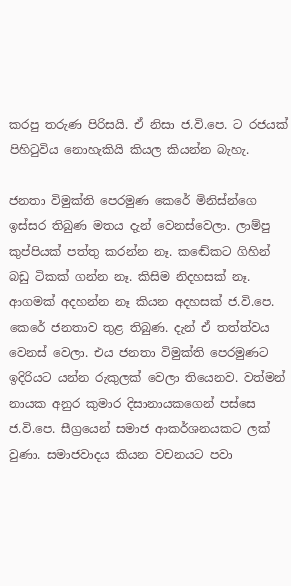කරපු තරුණ පිරිසයි. ඒ නිසා ජ.වි.පෙ. ට රජයක් පිහිටුවිය නොහැකියි කියල කියන්න බැහැ.

ජනතා විමුක්ති පෙරමුණ කෙරේ මිනිස්න්ගෙ ඉස්සර තිබුණ මතය දැන් වෙනස්වෙලා. ලාම්පු කුප්පියක් පත්තු කරන්න නෑ. කඬේකට ගිහින් බඩු ටිකක් ගන්න නෑ. කිසිම නිදහසක් නෑ. ආගමක් අදහන්න නෑ කියන අදහසක් ජ.වි.පෙ. කෙරේ ජනතාව තුළ තිබුණ. දැන් ඒ තත්ත්වය වෙනස් වෙලා. එය ජනතා විමුක්ති පෙරමුණට ඉදිරියට යන්න රුකුලක් වෙලා තියෙනව. වත්මන් නායක අනුර කුමාර දිසානායකගෙන් පස්සෙ ජ.වි.පෙ. සීග්‍රයෙන් සමාජ ආකර්ශනයකට ලක් වුණා. සමාජවාදය කියන වචනයට පවා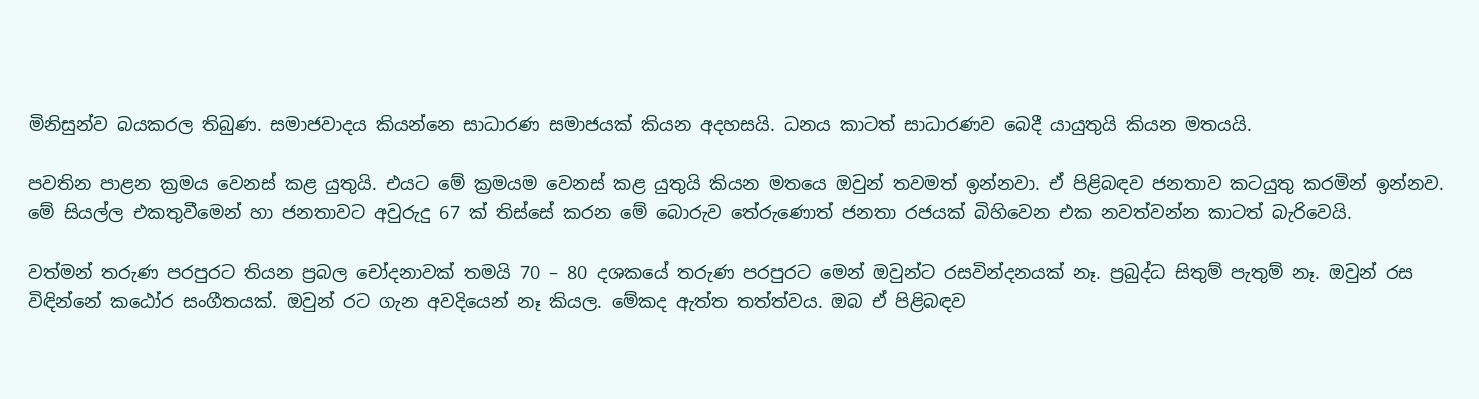මිනිසුන්ව බයකරල තිබුණ. සමාජවාදය කියන්නෙ සාධාරණ සමාජයක් කියන අදහසයි. ධනය කාටත් සාධාරණව බෙදී යායුතුයි කියන මතයයි.

පවතින පාළන ක්‍රමය වෙනස් කළ යුතුයි. එයට මේ ක්‍රමයම වෙනස් කළ යුතුයි කියන මතයෙ ඔවුන් තවමත් ඉන්නවා. ඒ පිළිබඳව ජනතාව කටයුතු කරමින් ඉන්නව. මේ සියල්ල එකතුවීමෙන් හා ජනතාවට අවුරුදු 67 ක් තිස්සේ කරන මේ බොරුව තේරුණොත් ජනතා රජයක් බිහිවෙන එක නවත්වන්න කාටත් බැරිවෙයි.

වත්මන් තරුණ පරපුරට තියන ප්‍රබල චෝදනාවක් තමයි 70 – 80 දශකයේ තරුණ පරපුරට මෙන් ඔවුන්ට රසවින්දනයක් නෑ. ප්‍රබුද්ධ සිතුම් පැතුම් නෑ. ඔවුන් රස විඳින්නේ කඨෝර සංගීතයක්. ඔවුන් රට ගැන අවදියෙන් නෑ කියල. මේකද ඇත්ත තත්ත්වය. ඔබ ඒ පිළිබඳව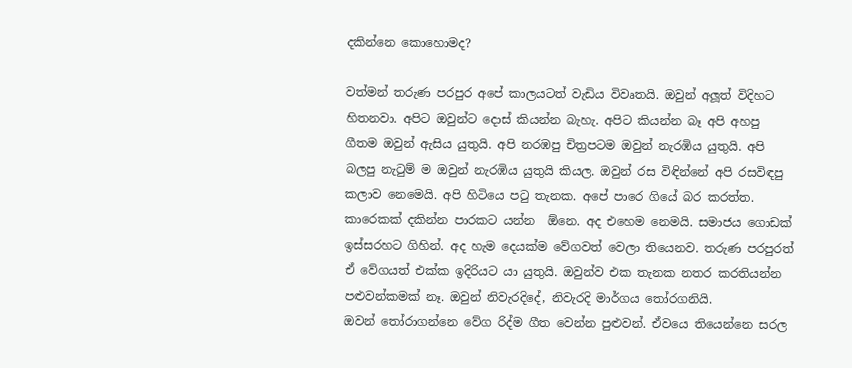දකින්නෙ කොහොමද?

වත්මන් තරුණ පරපුර අපේ කාලයටත් වැඩිය විවෘතයි. ඔවුන් අලූත් විදිහට හිතනවා. අපිට ඔවුන්ට දොස් කියන්න බැහැ. අපිට කියන්න බෑ අපි අහපු ගීතම ඔවුන් ඇසිය යුතුයි. අපි නරඹපු චිත්‍රපටම ඔවුන් නැරඹිය යුතුයි. අපි බලපු නැටුම් ම ඔවුන් නැරඹිය යුතුයි කියල. ඔවුන් රස විඳින්නේ අපි රසවිඳපු කලාව නෙමෙයි. අපි හිටියෙ පටු තැනක. අපේ පාරෙ ගියේ බර කරත්ත. කාරෙකක් දකින්න පාරකට යන්න  ඕනෙ. අද එහෙම නෙමයි. සමාජය ගොඩක් ඉස්සරහට ගිහින්. අද හැම දෙයක්ම වේගවත් වෙලා තියෙනව. තරුණ පරපුරත් ඒ වේගයත් එක්ක ඉදිරියට යා යුතුයි. ඔවුන්ව එක තැනක නතර කරතියන්න පළුවන්කමක් නෑ. ඔවුන් නිවැරදිදේ, නිවැරදි මාර්ගය තෝරගනියි.
ඔවන් තෝරාගන්නෙ වේග රිද්ම ගීත වෙන්න පුළුවන්. ඒවයෙ තියෙන්නෙ සරල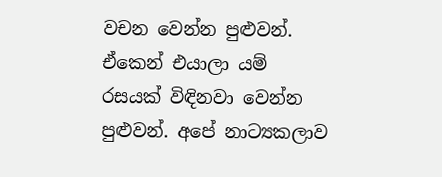වචන වෙන්න පුළුවන්. ඒකෙන් එයාලා යම් රසයක් විඳිනවා වෙන්න පුළුවන්. අපේ නාට්‍යකලාව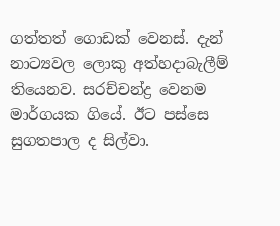ගත්තත් ගොඩක් වෙනස්. දැන් නාට්‍යවල ලොකු අත්හදාබැලීම් තියෙනව. සරච්චන්ද්‍ර වෙනම මාර්ගයක ගියේ. ඊට පස්සෙ සුගතපාල ද සිල්වා.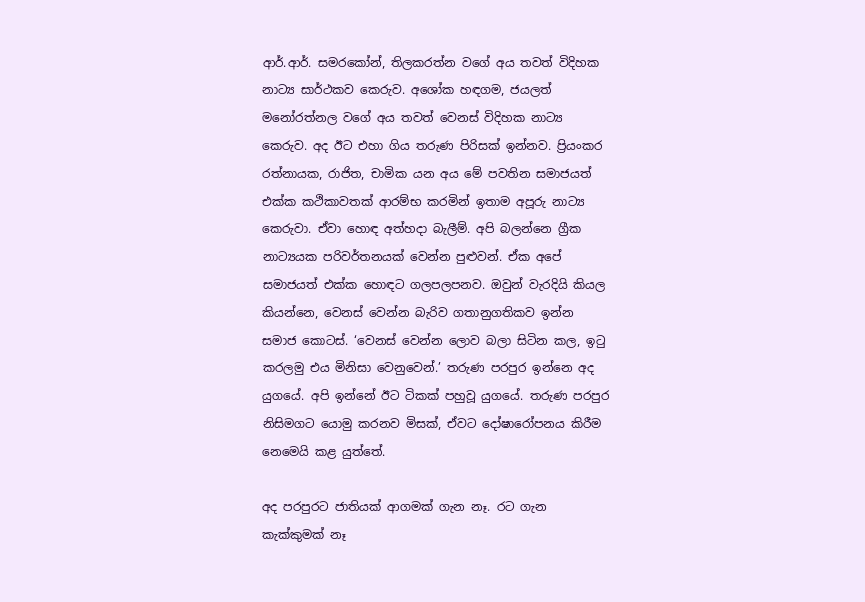ආර්.ආර්. සමරකෝන්, තිලකරත්න වගේ අය තවත් විදිහක නාට්‍ය සාර්ථකව කෙරුව. අශෝක හඳගම, ජයලත් මනෝරත්නල වගේ අය තවත් වෙනස් විදිහක නාට්‍ය කෙරුව. අද ඊට එහා ගිය තරුණ පිරිසක් ඉන්නව. ප්‍රියංකර රත්නායක, රාජිත, චාමික යන අය මේ පවතින සමාජයත් එක්ක කථිකාවතක් ආරම්භ කරමින් ඉතාම අපූරු නාට්‍ය කෙරුවා. ඒවා හොඳ අත්හදා බැලීම්. අපි බලන්නෙ ග්‍රීක නාට්‍යයක පරිවර්තනයක් වෙන්න පුළුවන්. ඒක අපේ සමාජයත් එක්ක හොඳට ගලපලපනව. ඔවුන් වැරදියි කියල කියන්නෙ, වෙනස් වෙන්න බැරිව ගතානුගතිකව ඉන්න සමාජ කොටස්. ‘වෙනස් වෙන්න ලොව බලා සිටින කල, ඉටු කරලමු එය මිනිසා වෙනුවෙන්.’ තරුණ පරපුර ඉන්නෙ අද යුගයේ. අපි ඉන්නේ ඊට ටිකක් පහුවූ යුගයේ. තරුණ පරපුර නිසිමගට යොමු කරනව මිසක්, ඒවට දෝෂාරෝපනය කිරීම නෙමෙයි කළ යුත්තේ.

අද පරපුරට ජාතියක් ආගමක් ගැන නෑ. රට ගැන කැක්කුමක් නෑ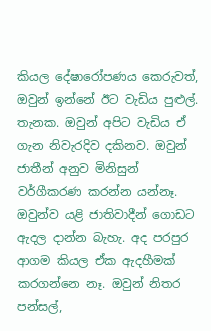කියල දේෂාරෝපණය කෙරුවත්, ඔවුන් ඉන්නේ ඊට වැඩිය පුළුල්. තැනක. ඔවුන් අපිට වැඩිය ඒ ගැන නිවැරදිව දකිනව. ඔවුන් ජාතීන් අනුව මිනිසුන් වර්ගීකරණ කරන්න යන්නෑ. ඔවුන්ව යළි ජාතිවාදීන් ගොඩට ඇදල දාන්න බැහැ. අද පරපුර ආගම කියල ඒක ඇදහීමක් කරගන්නෙ නෑ. ඔවුන් නිතර පන්සල්,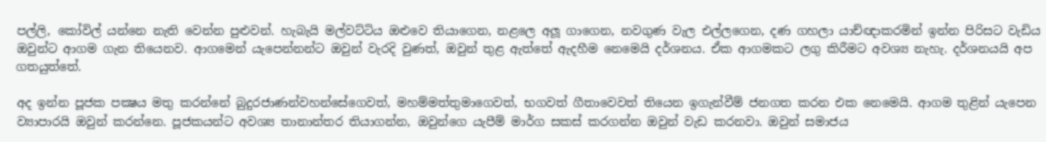පල්ලි, කෝවිල් යන්නෙ නැති වෙන්න පුළුවන්. හැබැයි මල්වට්ටිය ඔළුවෙ තියාගෙන, නළලෙ අලූ ගාගෙන, නවගුණ වැල එල්ලගෙන, දණ ගහලා යාච්ඥාකරමින් ඉන්න පිරිසට වැඩිය ඔවුන්ට ආගම ගැන තියෙනව. ආගමෙන් යැපෙන්නන්ට ඔවුන් වැරදි වුණත්, ඔවුන් තුළ ඇත්තේ ඇදහීම නෙමෙයි දර්ශනය. ඒක ආගමකට ලගු කිරීමට අවශ්‍ය නැහැ. දර්ශනයයි අප ගතයුත්තේ.

අද ඉන්න පූජක පක්‍ෂය මතු කරන්නේ බුදුරජාණන්වහන්සේගෙවත්, මහම්මත්තුමාගෙවත්, භගවත් ගීතාවෙවත් තියෙන ඉගැන්වීම් ජනගත කරන එක නෙමෙයි. ආගම තුළින් යැපෙන ව්‍යාපාරයි ඔවුන් කරන්නෙ. පූජකයන්ට අවශ්‍ය තානාන්තර තියාගන්න, ඔවුන්ගෙ යැපීම් මාර්ග සකස් කරගන්න ඔවුන් වැඩ කරනවා. ඔවුන් සමාජය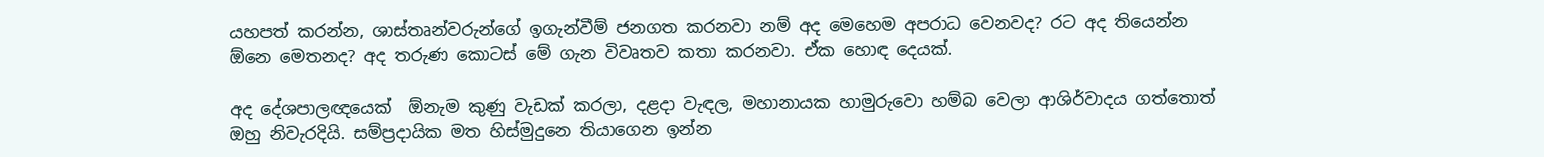යහපත් කරන්න, ශාස්තෘන්වරුන්ගේ ඉගැන්වීම් ජනගත කරනවා නම් අද මෙහෙම අපරාධ වෙනවද? රට අද තියෙන්න  ඕනෙ මෙතනද? අද තරුණ කොටස් මේ ගැන විවෘතව කතා කරනවා. ඒක හොඳ දෙයක්.

අද දේශපාලඥයෙක්  ඕනැම කුණු වැඩක් කරලා, දළදා වැඳල, මහානායක හාමුරුවො හම්බ වෙලා ආශිර්වාදය ගත්තොත් ඔහු නිවැරදියි. සම්ප්‍රදායික මත හිස්මුදුනෙ තියාගෙන ඉන්න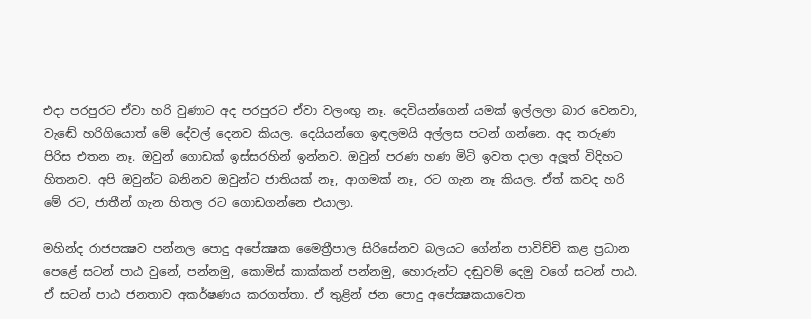එදා පරපුරට ඒවා හරි වුණාට අද පරපුරට ඒවා වලංඟු නෑ. දෙවියන්ගෙන් යමක් ඉල්ලලා බාර වෙනවා, වැඬේ හරිගියොත් මේ දේවල් දෙනව කියල. දෙයියන්ගෙ ඉඳලමයි අල්ලස පටන් ගන්නෙ. අද තරුණ පිරිස එතන නෑ. ඔවුන් ගොඩක් ඉස්සරහින් ඉන්නව. ඔවුන් පරණ හණ මිටි ඉවත දාලා අලූත් විදිහට හිතනව. අපි ඔවුන්ට බනිනව ඔවුන්ට ජාතියක් නෑ, ආගමක් නෑ, රට ගැන නෑ කියල. ඒත් කවද හරි මේ රට, ජාතීන් ගැන හිතල රට ගොඩගන්නෙ එයාලා.

මහින්ද රාජපක්‍ෂව පන්නල පොදු අපේක්‍ෂක මෛත්‍රීපාල සිරිසේනව බලයට ගේන්න පාවිච්චි කළ ප්‍රධාන පෙළේ සටන් පාඨ වුනේ, පන්නමු, කොමිස් කාක්කන් පන්නමු, හොරුන්ට දඬුවම් දෙමු වගේ සටන් පාඨ. ඒ සටන් පාඨ ජනතාව අකර්ෂණය කරගත්තා. ඒ තුළින් ජන පොදු අපේක්‍ෂකයාවෙත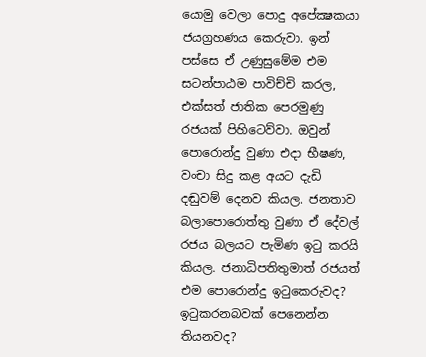යොමු වෙලා පොදු අපේක්‍ෂකයා ජයග්‍රහණය කෙරුවා. ඉන් පස්සෙ ඒ උණුසුමේම එම සටන්පාඨම පාවිච්චි කරල, එක්සත් ජාතික පෙරමුණු රජයක් පිහිටෙව්වා. ඔවුන් පොරොන්දු වුණා එදා භීෂණ, වංචා සිදු කළ අයට දැඩි දඬුවම් දෙනව කියල. ජනතාව බලාපොරොත්තු වුණා ඒ දේවල් රජය බලයට පැමිණ ඉටු කරයි කියල. ජනාධිපතිතුමාත් රජයත් එම පොරොන්දු ඉටුකෙරුවද? ඉටුකරනබවක් පෙනෙන්න තියනවද?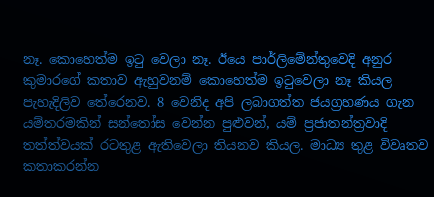නෑ. කොහෙත්ම ඉටු වෙලා නෑ. ඊයෙ පාර්ලිමේන්තුවෙදි අනුර කුමාරගේ කතාව ඇහුවනම් කොහෙත්ම ඉටුවෙලා නෑ කියල පැහැදිලිව තේරෙනව. 8 වෙනිද අපි ලබාගත්ත ජයග්‍රහණය ගැන යම්තරමකින් සන්තෝස වෙන්න පුළුවන්, යම් ප්‍රජාතන්ත්‍රවාදි තත්ත්වයක් රටතුළ ඇතිවෙලා තියනව කියල. මාධ්‍ය තුළ විවෘතව කතාකරන්න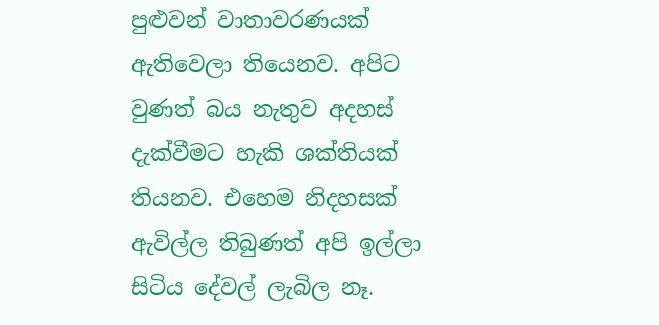පුළුවන් වාතාවරණයක් ඇතිවෙලා තියෙනව. අපිට වුණත් බය නැතුව අදහස් දැක්වීමට හැකි ශක්තියක් තියනව. එහෙම නිදහසක් ඇවිල්ල තිබුණත් අපි ඉල්ලා සිටිය දේවල් ලැබිල නෑ.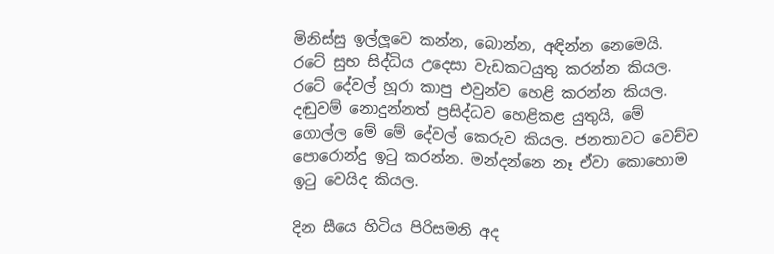මිනිස්සු ඉල්ලූවෙ කන්න, බොන්න, අඳින්න නෙමෙයි. රටේ සුභ සිද්ධිය උදෙසා වැඩකටයුතු කරන්න කියල. රටේ දේවල් හූරා කාපු එවුන්ව හෙළි කරන්න කියල. දඬුවම් නොදුන්නත් ප්‍රසිද්ධව හෙළිකළ යුතුයි, මේ ගොල්ල මේ මේ දේවල් කෙරුව කියල. ජනතාවට වෙච්ච පොරොන්දු ඉටු කරන්න. මන්දන්නෙ නෑ ඒවා කොහොම ඉටු වෙයිද කියල.

දින සීයෙ හිටිය පිරිසමනි අද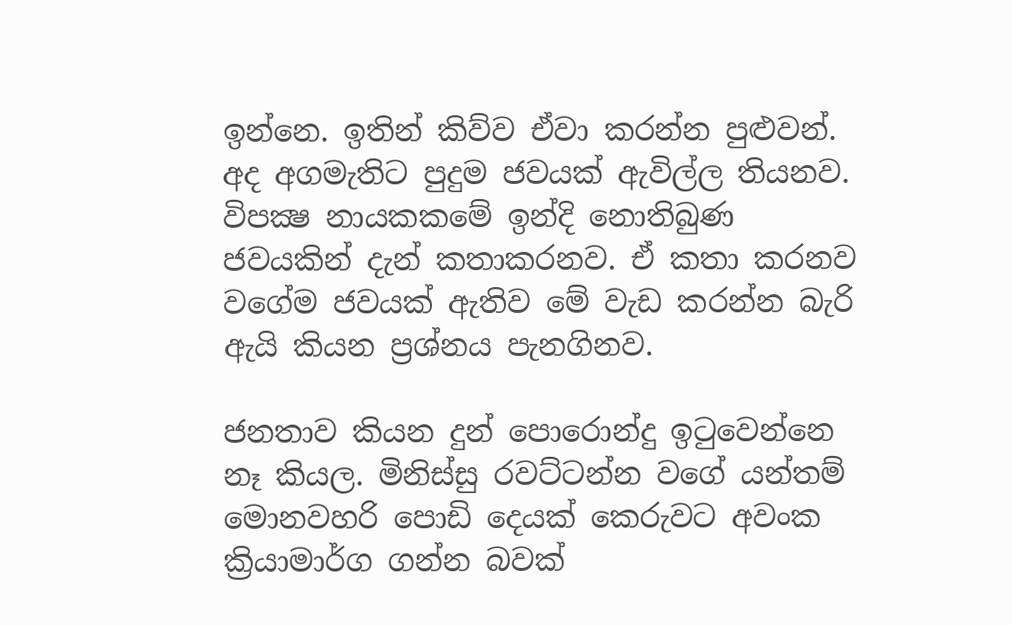ඉන්නෙ. ඉතින් කිව්ව ඒවා කරන්න පුළුවන්. අද අගමැතිට පුදුම ජවයක් ඇවිල්ල තියනව. විපක්‍ෂ නායකකමේ ඉන්දි නොතිබුණ ජවයකින් දැන් කතාකරනව. ඒ කතා කරනව වගේම ජවයක් ඇතිව මේ වැඩ කරන්න බැරි ඇයි කියන ප්‍රශ්නය පැනගිනව.

ජනතාව කියන දුන් පොරොන්දු ඉටුවෙන්නෙ නෑ කියල. මිනිස්සු රවට්ටන්න වගේ යන්තම් මොනවහරි පොඩි දෙයක් කෙරුවට අවංක ක්‍රියාමාර්ග ගන්න බවක්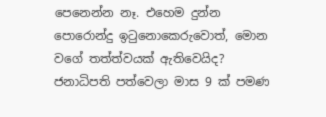පෙනෙන්න නෑ. එහෙම දුන්න පොරොන්දු ඉටුනොකෙරුවොත්, මොන වගේ තත්ත්වයක් ඇතිවෙයිද? ජනාධිපති පත්වෙලා මාස 9 ක් පමණ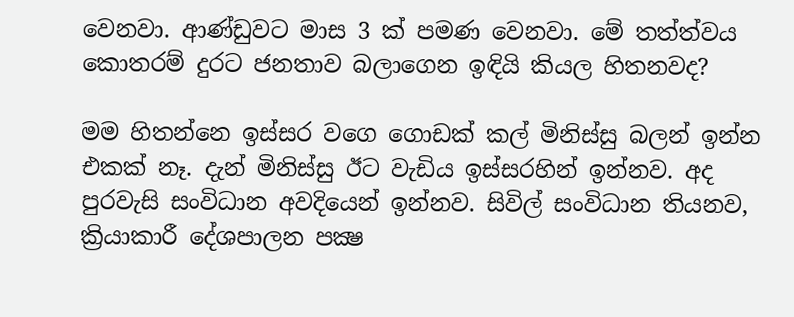වෙනවා. ආණ්ඩුවට මාස 3 ක් පමණ වෙනවා. මේ තත්ත්වය කොතරම් දුරට ජනතාව බලාගෙන ඉඳියි කියල හිතනවද?

මම හිතන්නෙ ඉස්සර වගෙ ගොඩක් කල් මිනිස්සු බලන් ඉන්න එකක් නෑ. දැන් මිනිස්සු ඊට වැඩිය ඉස්සරහින් ඉන්නව. අද පුරවැසි සංවිධාන අවදියෙන් ඉන්නව. සිවිල් සංවිධාන තියනව, ක්‍රියාකාරී දේශපාලන පක්‍ෂ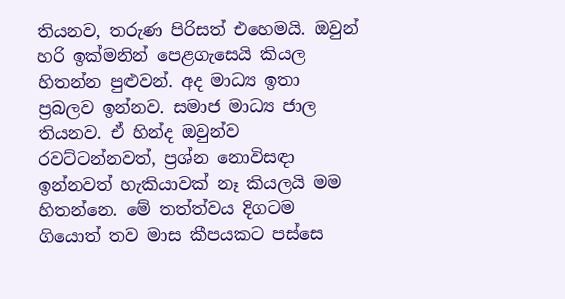තියනව, තරුණ පිරිසත් එහෙමයි. ඔවුන් හරි ඉක්මනින් පෙළගැසෙයි කියල හිතන්න පුළුවන්. අද මාධ්‍ය ඉතා ප්‍රබලව ඉන්නව. සමාජ මාධ්‍ය ජාල තියනව. ඒ හින්ද ඔවුන්ව රවට්ටන්නවත්, ප්‍රශ්න නොවිසඳා ඉන්නවත් හැකියාවක් නෑ කියලයි මම හිතන්නෙ. මේ තත්ත්වය දිගටම ගියොත් තව මාස කීපයකට පස්සෙ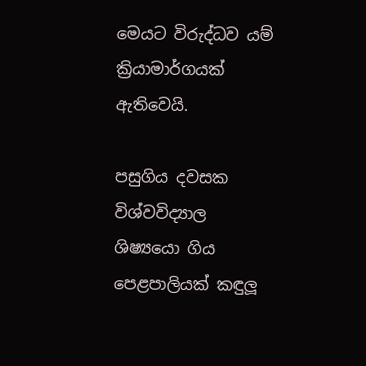මෙයට විරුද්ධව යම් ක්‍රියාමාර්ගයක් ඇතිවෙයි.

පසුගිය දවසක විශ්වවිද්‍යාල ශිෂ්‍යයො ගිය පෙළපාලියක් කඳුලූ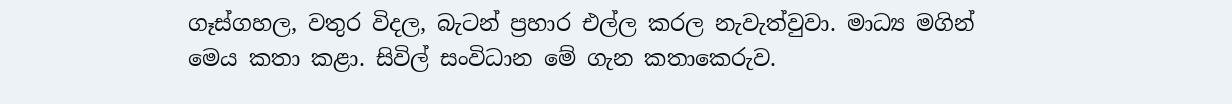ගෑස්ගහල, වතුර විදල, බැටන් ප්‍රහාර එල්ල කරල නැවැත්වුවා. මාධ්‍ය මගින් මෙය කතා කළා. සිවිල් සංවිධාන මේ ගැන කතාකෙරුව.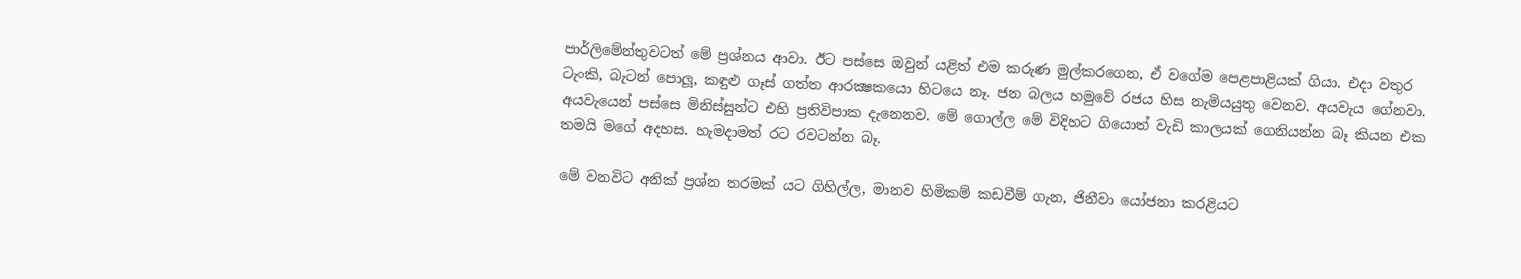පාර්ලිමේන්තුවටත් මේ ප්‍රශ්නය ආවා. ඊට පස්සෙ ඔවුන් යළිත් එම කරුණ මුල්කරගෙන, ඒ වගේම පෙළපාළියක් ගියා. එදා වතුර ටැංකි, බැටන් පොලූ, කඳුළු ගෑස් ගත්ත ආරක්‍ෂකයො හිටයෙ නෑ. ජන බලය හමුවේ රජය හිස නැමියයුතු වෙනව. අයවැය ගේනවා. අයවැයෙන් පස්සෙ මිනිස්සුන්ට එහි ප්‍රතිවිපාක දැනෙනව. මේ ගොල්ල මේ විදිහට ගියොත් වැඩි කාලයක් ගෙනියන්න බෑ කියන එක තමයි මගේ අදහස. හැමදාමත් රට රවටන්න බෑ.

මේ වනවිට අනික් ප්‍රශ්න තරමක් යට ගිහිල්ල, මානව හිමිකම් කඩවීම් ගැන, ජිනීවා යෝජනා කරළියට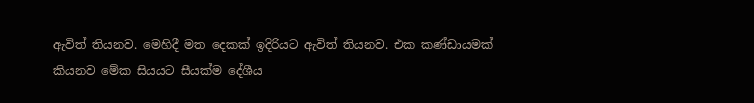ඇවිත් තියනව. මෙහිදී මත දෙකක් ඉදිරියට ඇවිත් තියනව. එක කණ්ඩායමක් කියනව මේක සියයට සීයක්ම දේශීය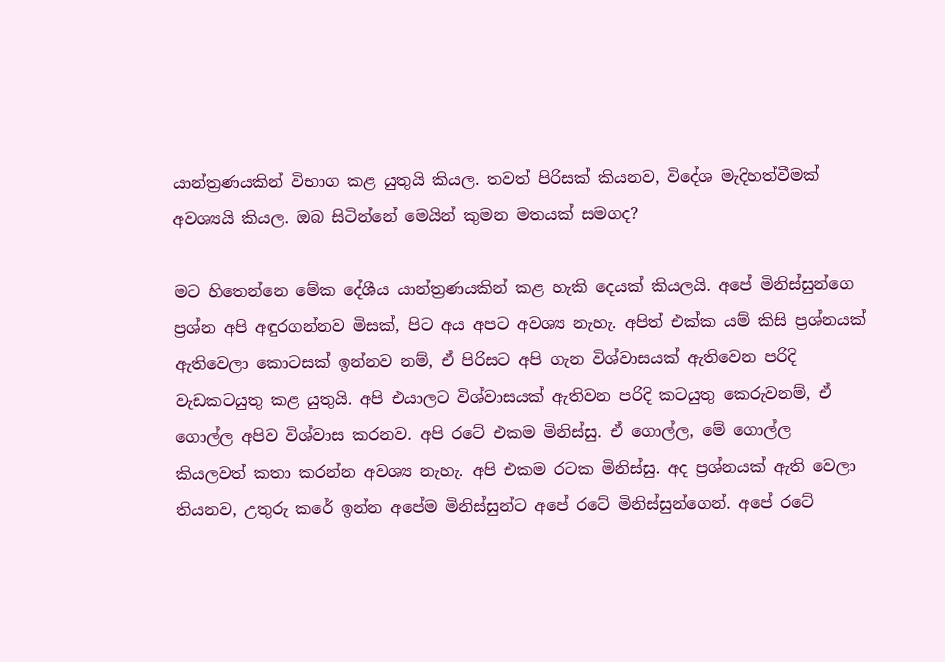යාන්ත්‍රණයකින් විභාග කළ යුතුයි කියල. තවත් පිරිසක් කියනව, විදේශ මැදිහත්වීමක් අවශ්‍යයි කියල. ඔබ සිටින්නේ මෙයින් කුමන මතයක් සමගද?

මට හිතෙන්නෙ මේක දේශීය යාන්ත්‍රණයකින් කළ හැකි දෙයක් කියලයි. අපේ මිනිස්සුන්ගෙ ප්‍රශ්න අපි අඳුරගන්නව මිසක්, පිට අය අපට අවශ්‍ය නැහැ. අපිත් එක්ක යම් කිසි ප්‍රශ්නයක් ඇතිවෙලා කොටසක් ඉන්නව නම්, ඒ පිරිසට අපි ගැන විශ්වාසයක් ඇතිවෙන පරිදි වැඩකටයුතු කළ යුතුයි. අපි එයාලට විශ්වාසයක් ඇතිවන පරිදි කටයුතු කෙරුවනම්, ඒ ගොල්ල අපිව විශ්වාස කරනව. අපි රටේ එකම මිනිස්සු. ඒ ගොල්ල, මේ ගොල්ල කියලවත් කතා කරන්න අවශ්‍ය නැහැ. අපි එකම රටක මිනිස්සු. අද ප්‍රශ්නයක් ඇති වෙලා තියනව, උතුරු කරේ ඉන්න අපේම මිනිස්සුන්ට අපේ රටේ මිනිස්සුන්ගෙන්. අපේ රටේ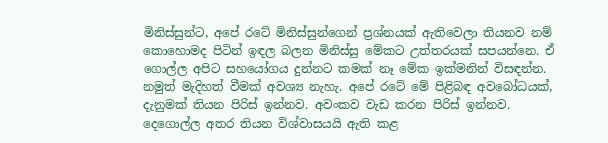මිනිස්සුන්ට, අපේ රටේ මිනිස්සුන්ගෙන් ප්‍රශ්නයක් ඇතිවෙලා තියනව නම් කොහොමද පිටින් ඉඳල බලන මිනිස්සු මේකට උත්තරයක් සපයන්නෙ. ඒ ගොල්ල අපිට සහයෝගය දුන්නට කමක් නෑ මේක ඉක්මනින් විසඳන්න. නමුත් මැදිහත් වීමක් අවශ්‍ය නැහැ. අපේ රටේ මේ පිළිබඳ අවබෝධයක්, දැනුමක් තියන පිරිස් ඉන්නව. අවංකව වැඩ කරන පිරිස් ඉන්නව. දෙගොල්ල අතර තියන විශ්වාසයයි ඇති කළ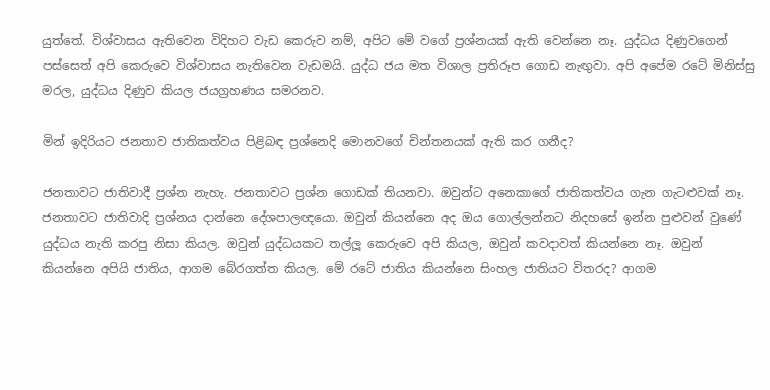යුත්තේ. විශ්වාසය ඇතිවෙන විදිහට වැඩ කෙරුව නම්, අපිට මේ වගේ ප්‍රශ්නයක් ඇති වෙන්නෙ නෑ. යුද්ධය දිණුවගෙන් පස්සෙත් අපි කෙරුවෙ විශ්වාසය නැතිවෙන වැඩමයි. යුද්ධ ජය මත විශාල ප්‍රතිරූප ගොඩ නැඟුවා. අපි අපේම රටේ මිනිස්සු මරල, යුද්ධය දිණුව කියල ජයග්‍රහණය සමරනව.

මින් ඉදිරියට ජනතාව ජාතිකත්වය පිළිබඳ ප්‍රශ්නෙදි මොනවගේ චින්තනයක් ඇති කර ගනීද?

ජනතාවට ජාතිවාදී ප්‍රශ්න නැහැ. ජනතාවට ප්‍රශ්න ගොඩක් තියනවා. ඔවුන්ට අනෙකාගේ ජාතිකත්වය ගැන ගැටළුවක් නෑ. ජනතාවට ජාතිවාදි ප්‍රශ්නය දාන්නෙ දේශපාලඥයො. ඔවුන් කියන්නෙ අද ඔය ගොල්ලන්නට නිදහසේ ඉන්න පුළුවන් වුණේ යුද්ධය නැති කරපු නිසා කියල. ඔවුන් යුද්ධයකට තල්ලූ කෙරුවෙ අපි කියල, ඔවුන් කවදාවත් කියන්නෙ නෑ. ඔවුන් කියන්නෙ අපියි ජාතිය, ආගම බේරගත්ත කියල. මේ රටේ ජාතිය කියන්නෙ සිංහල ජාතියට විතරද? ආගම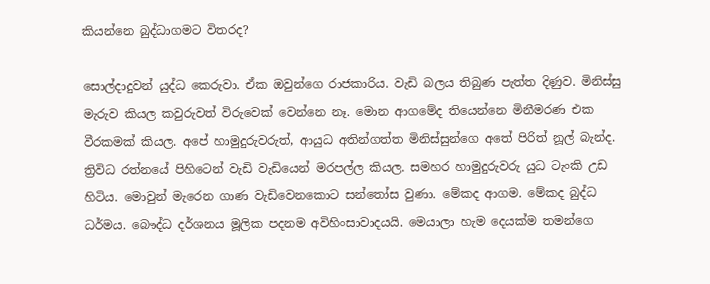කියන්නෙ බුද්ධාගමට විතරද?

සොල්දාදුවන් යුද්ධ කෙරුවා. ඒක ඔවුන්ගෙ රාජකාරිය. වැඩි බලය තිබුණ පැත්ත දිණුව. මිනිස්සු මැරුව කියල කවුරුවත් විරුවෙක් වෙන්නෙ නෑ. මොන ආගමේද තියෙන්නෙ මිනීමරණ එක වීරකමක් කියල. අපේ හාමුදුරුවරුත්, ආයුධ අතින්ගත්ත මිනිස්සුන්ගෙ අතේ පිරිත් නූල් බැන්ද. ත්‍රිවිධ රත්නයේ පිහිටෙන් වැඩි වැඩියෙන් මරපල්ල කියල. සමහර හාමුදුරුවරු යුධ ටැංකි උඩ හිටිය. මොවුන් මැරෙන ගාණ වැඩිවෙනකොට සන්තෝස වුණා. මේකද ආගම. මේකද බුද්ධ ධර්මය. බෞද්ධ දර්ශනය මූලික පදනම අවිහිංසාවාදයයි. මෙයාලා හැම දෙයක්ම තමන්ගෙ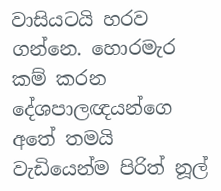වාසියටයි හරව ගන්නෙ. හොරමැර කම් කරන දේශපාලඥයන්ගෙ අතේ තමයි වැඩියෙන්ම පිරිත් නූල්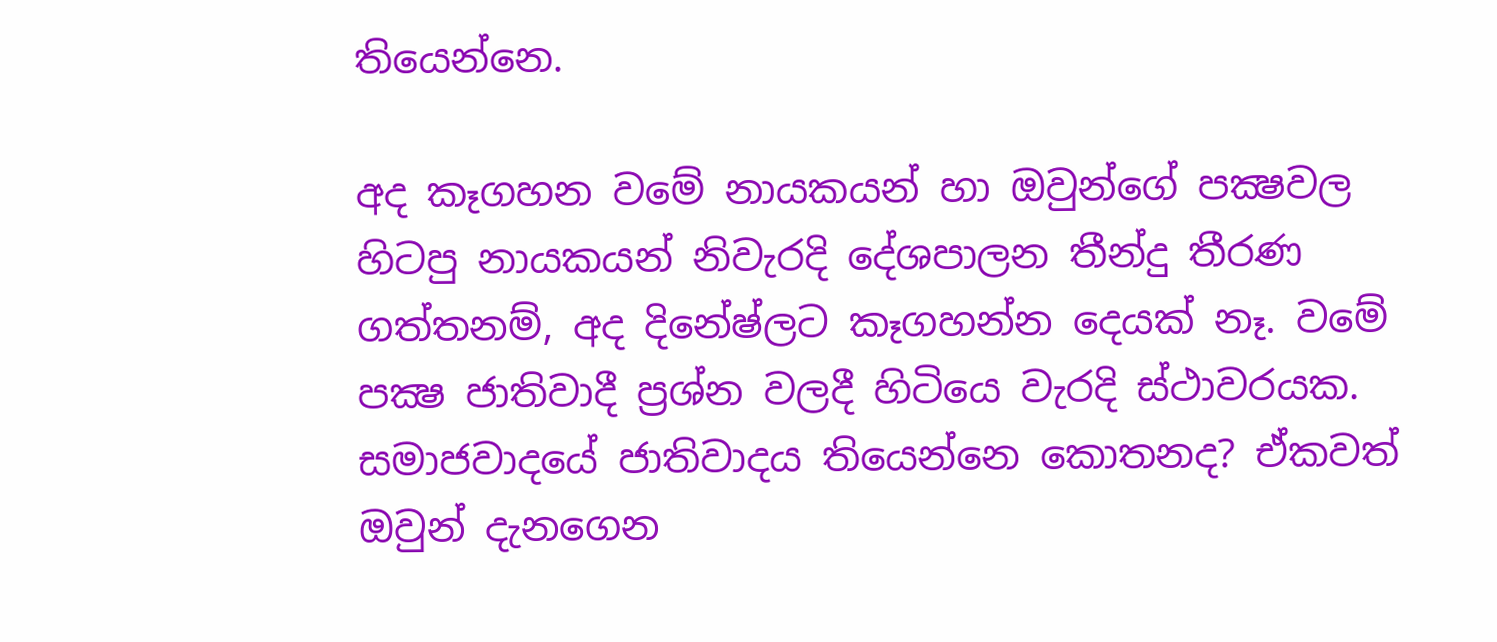තියෙන්නෙ.

අද කෑගහන වමේ නායකයන් හා ඔවුන්ගේ පක්‍ෂවල හිටපු නායකයන් නිවැරදි දේශපාලන තීන්දු තීරණ ගත්තනම්, අද දිනේෂ්ලට කෑගහන්න දෙයක් නෑ. වමේ පක්‍ෂ ජාතිවාදී ප්‍රශ්න වලදී හිටියෙ වැරදි ස්ථාවරයක. සමාජවාදයේ ජාතිවාදය තියෙන්නෙ කොතනද? ඒකවත් ඔවුන් දැනගෙන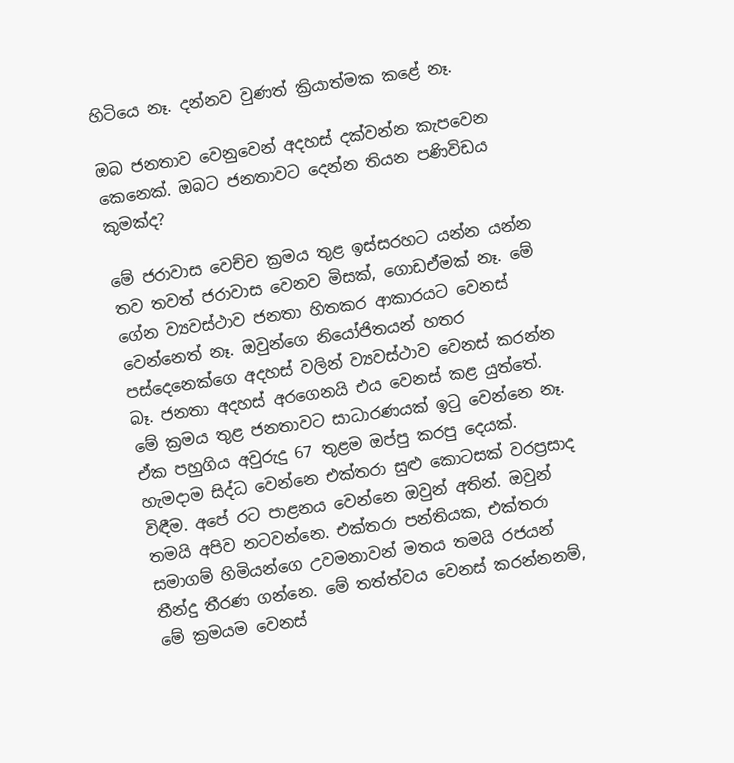හිටියෙ නෑ. දන්නව වුණත් ක්‍රියාත්මක කළේ නෑ.

ඔබ ජනතාව වෙනුවෙන් අදහස් දක්වන්න කැපවෙන කෙනෙක්. ඔබට ජනතාවට දෙන්න තියන පණිවිඩය කුමක්ද?

මේ ජරාවාස වෙච්ච ක්‍රමය තුළ ඉස්සරහට යන්න යන්න තව තවත් ජරාවාස වෙනව මිසක්, ගොඩඒමක් නෑ. මේ ගේන ව්‍යවස්ථාව ජනතා හිතකර ආකාරයට වෙනස් වෙන්නෙත් නෑ. ඔවුන්ගෙ නියෝජිතයන් හතර පස්දෙනෙක්ගෙ අදහස් වලින් ව්‍යවස්ථාව වෙනස් කරන්න බෑ. ජනතා අදහස් අරගෙනයි එය වෙනස් කළ යුත්තේ. මේ ක්‍රමය තුළ ජනතාවට සාධාරණයක් ඉටු වෙන්නෙ නෑ. ඒක පහුගිය අවුරුදු 67 තුළම ඔප්පු කරපු දෙයක්. හැමදාම සිද්ධ වෙන්නෙ එක්තරා සුළු කොටසක් වරප්‍රසාද විඳීම. අපේ රට පාළනය වෙන්නෙ ඔවුන් අතින්. ඔවුන් තමයි අපිව නටවන්නෙ. එක්තරා පන්තියක, එක්තරා සමාගම් හිමියන්ගෙ උවමනාවන් මතය තමයි රජයන් තීන්දු තීරණ ගන්නෙ. මේ තත්ත්වය වෙනස් කරන්නනම්, මේ ක්‍රමයම වෙනස්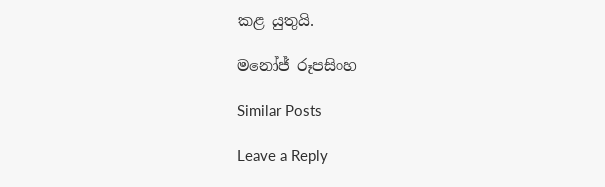කළ යුතුයි.

මනෝජ් රූපසිංහ

Similar Posts

Leave a Reply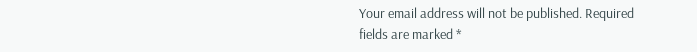Your email address will not be published. Required fields are marked *